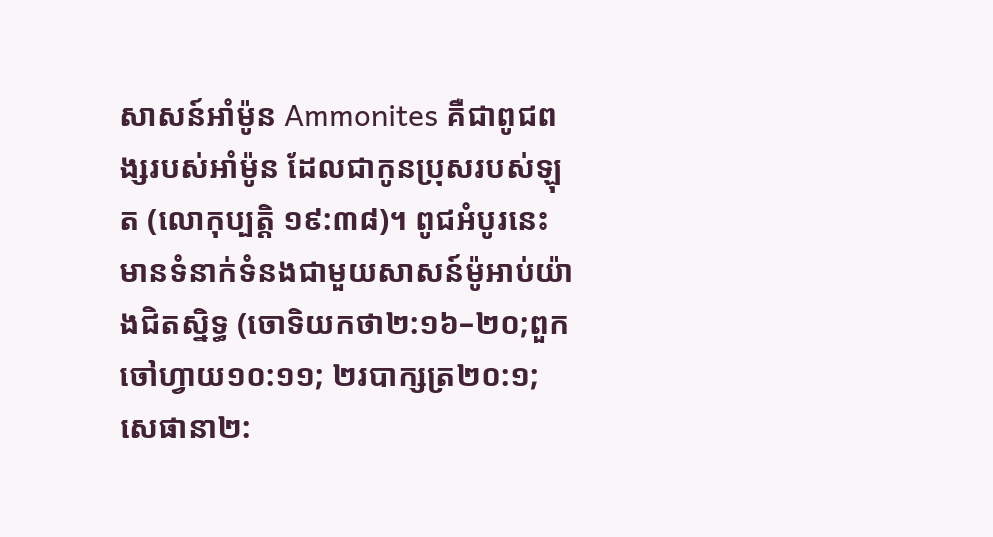សាសន៍អាំម៉ូន Ammonites គឺជាពូជពង្សរបស់អាំម៉ូន ដែលជាកូនប្រុសរបស់ឡុត (លោកុប្បត្ដិ ១៩:៣៨)។ ពូជអំបូរនេះមានទំនាក់ទំនងជាមួយសាសន៍ម៉ូអាប់យ៉ាងជិតស្និទ្ធ (ចោទិយកថា២:១៦–២០;ពួកចៅហ្វាយ១០:១១; ២របាក្សត្រ២០:១; សេផានា២: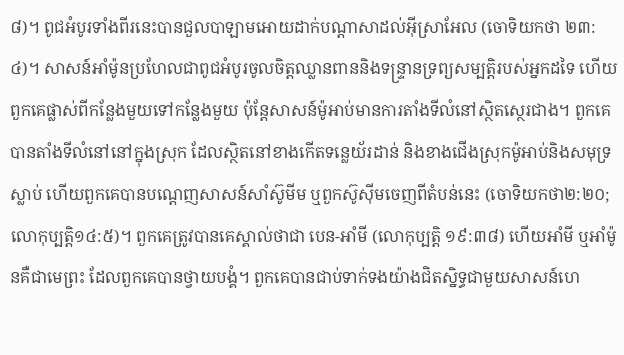៨)។ ពូជអំបូរទាំងពីរនេះបានជួលបាឡាមអោយដាក់បណ្តាសាដល់អ៊ីស្រាអែល (ចោទិយកថា ២៣:៤)។ សាសន៍អាំម៉ូនប្រហែលជាពូជអំបូរចូលចិត្តឈ្លានពាននិងទន្ទ្រានទ្រព្យសម្បត្តិរបស់អ្នកដទៃ ហើយពួកគេផ្លាស់ពីកន្លែងមួយទៅកន្លែងមួយ ប៉ុន្តែសាសន៍ម៉ូអាប់មានការតាំងទីលំនៅស្ថិតស្ថេរជាង។ ពួកគេបានតាំងទីលំនៅនៅក្នុងស្រុក ដែលស្ថិតនៅខាងកើតទន្លេយ័រដាន់ និងខាងជើងស្រុកម៉ូអាប់និងសមុទ្រស្លាប់ ហើយពួកគេបានបណ្តេញសាសន៍សាំស៊ូមីម ឬពួកស៊ូស៊ីមចេញពីតំបន់នេះ (ចោទិយកថា២:២០; លោកុប្បត្ដិ១៤:៥)។ ពួកគេត្រូវបានគេស្គាល់ថាជា បេន-អាំមី (លោកុប្បត្ដិ ១៩:៣៨) ហើយអាំមី ឬអាំម៉ូនគឺជាមេព្រះ ដែលពួកគេបានថ្វាយបង្គំ។ ពួកគេបានជាប់ទាក់ទងយ៉ាងជិតស្និទ្ធជាមួយសាសន៍ហេ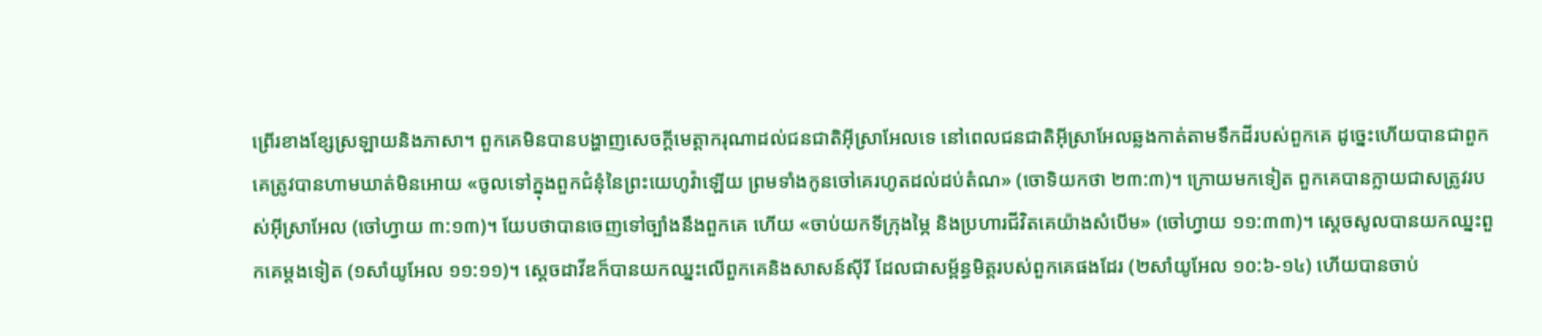ព្រើរខាងខ្សែស្រឡាយនិងភាសា។ ពួកគេមិនបានបង្ហាញសេចក្តីមេត្តាករុណាដល់ជនជាតិអ៊ីស្រាអែលទេ នៅពេលជនជាតិអ៊ីស្រាអែលឆ្លងកាត់តាមទឹកដីរបស់ពួកគេ ដូច្នេះហើយបានជាពួកគេត្រូវបានហាមឃាត់មិនអោយ «ចូលទៅក្នុងពួកជំនុំនៃព្រះយេហូវ៉ាឡើយ ព្រមទាំងកូនចៅគេរហូតដល់ដប់តំណ» (ចោទិយកថា ២៣:៣)។ ក្រោយមកទៀត ពួកគេបានក្លាយជាសត្រូវរបស់អ៊ីស្រាអែល (ចៅហ្វាយ ៣:១៣)។ យែបថាបានចេញទៅច្បាំងនឹងពួកគេ ហើយ «ចាប់យកទីក្រុងម្ភៃ និងប្រហារជីវិតគេយ៉ាងសំបើម» (ចៅហ្វាយ ១១:៣៣)។ ស្តេចសូលបានយកឈ្នះពួកគេម្តងទៀត (១សាំយូអែល ១១:១១)។ ស្តេចដាវីឌក៏បានយកឈ្នះលើពួកគេនិងសាសន៍ស៊ីរី ដែលជាសម្ព័ន្ធមិត្តរបស់ពួកគេផងដែរ (២សាំយូអែល ១០:៦-១៤) ហើយបានចាប់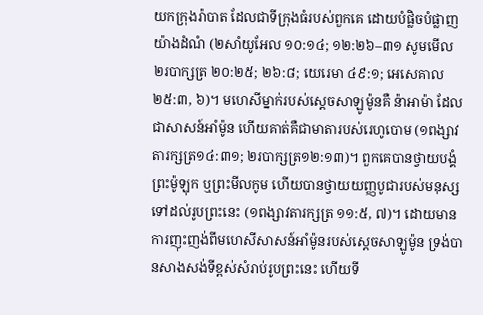យកក្រុងរ៉ាបាត ដែលជាទីក្រុងធំរបស់ពួកគេ ដោយបំផ្លិចបំផ្លាញយ៉ាងដំណំ (២សាំយូអែល ១០:១៤; ១២:២៦–៣១ សូមមើល ២របាក្សត្រ ២០:២៥; ២៦:៨; យេរេមា ៤៩:១; អេសេគាល ២៥:៣, ៦)។ មហេសីម្នាក់របស់ស្តេចសាឡូម៉ូនគឺ ន៉ាអាម៉ា ដែលជាសាសន៍អាំម៉ូន ហើយគាត់គឺជាមាតារបស់រេហូបោម (១ពង្សាវតារក្សត្រ១៤:៣១; ២របាក្សត្រ១២:១៣)។ ពួកគេបានថ្វាយបង្គំព្រះម៉ូឡុក ឬព្រះមីលកូម ហើយបានថ្វាយយញ្ញបូជារបស់មនុស្សទៅដល់រូបព្រះនេះ (១ពង្សាវតារក្សត្រ ១១:៥, ៧)។ ដោយមានការញុះញង់ពីមហេសីសាសន៍អាំម៉ូនរបស់ស្តេចសាឡូម៉ូន ទ្រង់បានសាងសង់ទីខ្ពស់សំរាប់រូបព្រះនេះ ហើយទី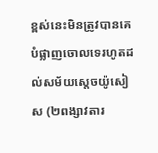ខ្ពស់នេះមិនត្រូវបានគេបំផ្លាញចោលទេរហូតដល់សម័យស្តេចយ៉ូសៀស (២ពង្សាវតារ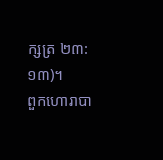ក្សត្រ ២៣:១៣)។
ពួកហោរាបា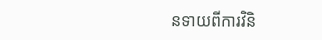នទាយពីការវិនិ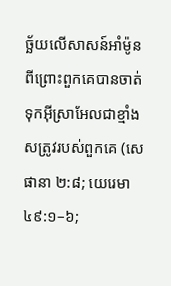ច្ឆ័យលើសាសន៍អាំម៉ូន ពីព្រោះពួកគេបានចាត់ទុកអ៊ីស្រាអែលជាខ្មាំងសត្រូវរបស់ពួកគេ (សេផានា ២:៨; យេរេមា ៤៩:១–៦;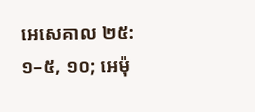អេសេគាល ២៥:១–៥, ១០; អេម៉ុ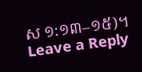ស ១:១៣–១៥)។
Leave a Reply